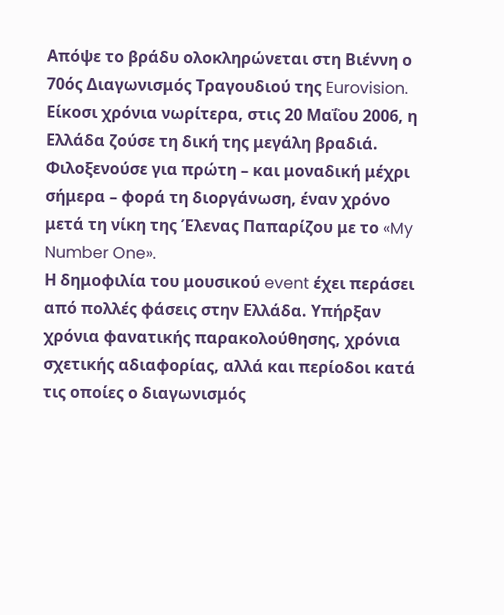Απόψε το βράδυ ολοκληρώνεται στη Βιέννη ο 70ός Διαγωνισμός Τραγουδιού της Eurovision. Είκοσι χρόνια νωρίτερα, στις 20 Μαΐου 2006, η Ελλάδα ζούσε τη δική της μεγάλη βραδιά. Φιλοξενούσε για πρώτη – και μοναδική μέχρι σήμερα – φορά τη διοργάνωση, έναν χρόνο μετά τη νίκη της Έλενας Παπαρίζου με το «My Number One».
Η δημοφιλία του μουσικού event έχει περάσει από πολλές φάσεις στην Ελλάδα. Υπήρξαν χρόνια φανατικής παρακολούθησης, χρόνια σχετικής αδιαφορίας, αλλά και περίοδοι κατά τις οποίες ο διαγωνισμός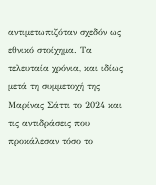αντιμετωπιζόταν σχεδόν ως εθνικό στοίχημα. Τα τελευταία χρόνια, και ιδίως μετά τη συμμετοχή της Μαρίνας Σάττι το 2024 και τις αντιδράσεις που προκάλεσαν τόσο το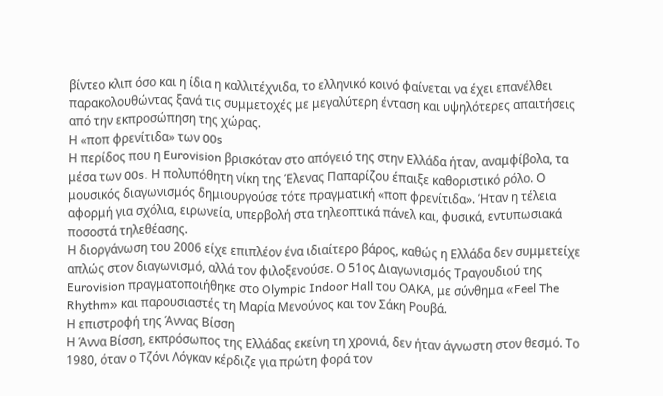βίντεο κλιπ όσο και η ίδια η καλλιτέχνιδα, το ελληνικό κοινό φαίνεται να έχει επανέλθει παρακολουθώντας ξανά τις συμμετοχές με μεγαλύτερη ένταση και υψηλότερες απαιτήσεις από την εκπροσώπηση της χώρας.
Η «ποπ φρενίτιδα» των 00s
Η περίδος που η Eurovision βρισκόταν στο απόγειό της στην Ελλάδα ήταν, αναμφίβολα, τα μέσα των 00s. Η πολυπόθητη νίκη της Έλενας Παπαρίζου έπαιξε καθοριστικό ρόλο. Ο μουσικός διαγωνισμός δημιουργούσε τότε πραγματική «ποπ φρενίτιδα». Ήταν η τέλεια αφορμή για σχόλια, ειρωνεία, υπερβολή στα τηλεοπτικά πάνελ και, φυσικά, εντυπωσιακά ποσοστά τηλεθέασης.
Η διοργάνωση του 2006 είχε επιπλέον ένα ιδιαίτερο βάρος, καθώς η Ελλάδα δεν συμμετείχε απλώς στον διαγωνισμό, αλλά τον φιλοξενούσε. Ο 51ος Διαγωνισμός Τραγουδιού της Eurovision πραγματοποιήθηκε στο Olympic Indoor Hall του ΟΑΚΑ, με σύνθημα «Feel The Rhythm» και παρουσιαστές τη Μαρία Μενούνος και τον Σάκη Ρουβά.
Η επιστροφή της Άννας Βίσση
Η Άννα Βίσση, εκπρόσωπος της Ελλάδας εκείνη τη χρονιά, δεν ήταν άγνωστη στον θεσμό. Το 1980, όταν ο Τζόνι Λόγκαν κέρδιζε για πρώτη φορά τον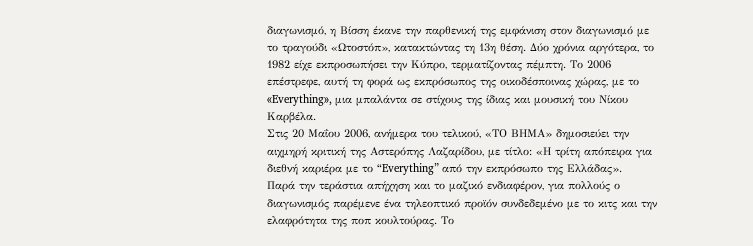διαγωνισμό, η Βίσση έκανε την παρθενική της εμφάνιση στον διαγωνισμό με το τραγούδι «Ωτοστόπ», κατακτώντας τη 13η θέση. Δύο χρόνια αργότερα, το 1982 είχε εκπροσωπήσει την Κύπρο, τερματίζοντας πέμπτη. Το 2006 επέστρεφε, αυτή τη φορά ως εκπρόσωπος της οικοδέσποινας χώρας, με το «Everything», μια μπαλάντα σε στίχους της ίδιας και μουσική του Νίκου Καρβέλα.
Στις 20 Μαΐου 2006, ανήμερα του τελικού, «ΤΟ ΒΗΜΑ» δημοσιεύει την αιχμηρή κριτική της Αστερόπης Λαζαρίδου, με τίτλο: «Η τρίτη απόπειρα για διεθνή καριέρα με το “Everything” από την εκπρόσωπο της Ελλάδας».
Παρά την τεράστια απήχηση και το μαζικό ενδιαφέρον, για πολλούς ο διαγωνισμός παρέμενε ένα τηλεοπτικό προϊόν συνδεδεμένο με το κιτς και την ελαφρότητα της ποπ κουλτούρας. Το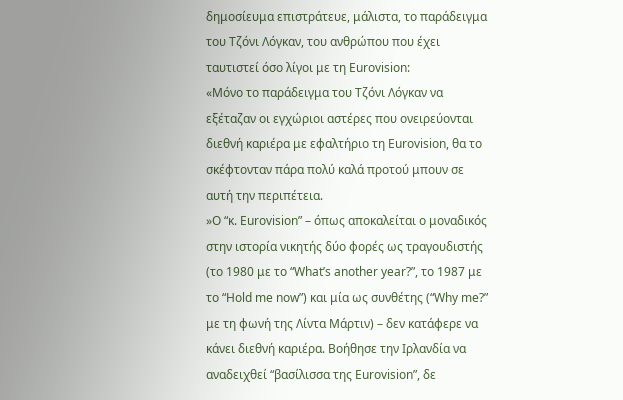δημοσίευμα επιστράτευε, μάλιστα, το παράδειγμα του Τζόνι Λόγκαν, του ανθρώπου που έχει ταυτιστεί όσο λίγοι με τη Eurovision:
«Μόνο το παράδειγμα του Τζόνι Λόγκαν να εξέταζαν οι εγχώριοι αστέρες που ονειρεύονται διεθνή καριέρα με εφαλτήριο τη Eurovision, θα το σκέφτονταν πάρα πολύ καλά προτού μπουν σε αυτή την περιπέτεια.
»Ο “κ. Eurovision” – όπως αποκαλείται ο μοναδικός στην ιστορία νικητής δύο φορές ως τραγουδιστής (το 1980 με το “What’s another year?”, το 1987 με το “Hold me now”) και μία ως συνθέτης (“Why me?” με τη φωνή της Λίντα Μάρτιν) – δεν κατάφερε να κάνει διεθνή καριέρα. Βοήθησε την Ιρλανδία να αναδειχθεί “βασίλισσα της Eurovision”, δε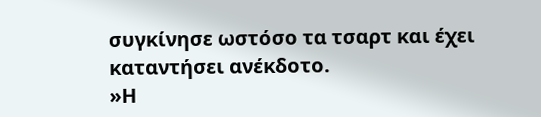συγκίνησε ωστόσο τα τσαρτ και έχει καταντήσει ανέκδοτο.
»Η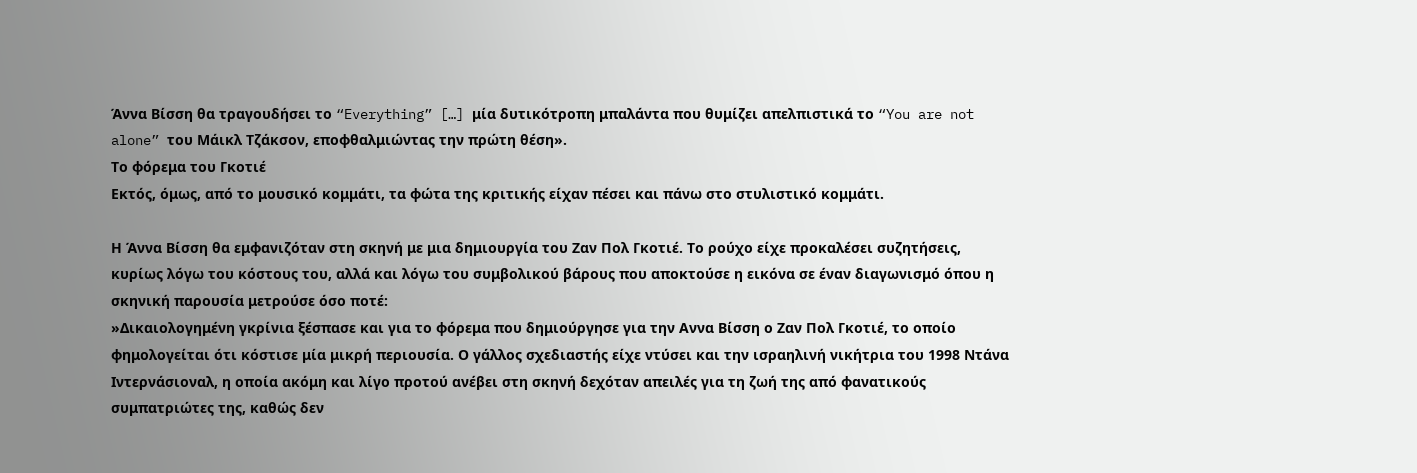Άννα Βίσση θα τραγουδήσει το “Everything” […] μία δυτικότροπη μπαλάντα που θυμίζει απελπιστικά το “You are not alone” του Μάικλ Τζάκσον, εποφθαλμιώντας την πρώτη θέση».
Το φόρεμα του Γκοτιέ
Εκτός, όμως, από το μουσικό κομμάτι, τα φώτα της κριτικής είχαν πέσει και πάνω στο στυλιστικό κομμάτι.

Η Άννα Βίσση θα εμφανιζόταν στη σκηνή με μια δημιουργία του Ζαν Πολ Γκοτιέ. Το ρούχο είχε προκαλέσει συζητήσεις, κυρίως λόγω του κόστους του, αλλά και λόγω του συμβολικού βάρους που αποκτούσε η εικόνα σε έναν διαγωνισμό όπου η σκηνική παρουσία μετρούσε όσο ποτέ:
»Δικαιολογημένη γκρίνια ξέσπασε και για το φόρεμα που δημιούργησε για την Αννα Βίσση ο Ζαν Πολ Γκοτιέ, το οποίο φημολογείται ότι κόστισε μία μικρή περιουσία. Ο γάλλος σχεδιαστής είχε ντύσει και την ισραηλινή νικήτρια του 1998 Ντάνα Ιντερνάσιοναλ, η οποία ακόμη και λίγο προτού ανέβει στη σκηνή δεχόταν απειλές για τη ζωή της από φανατικούς συμπατριώτες της, καθώς δεν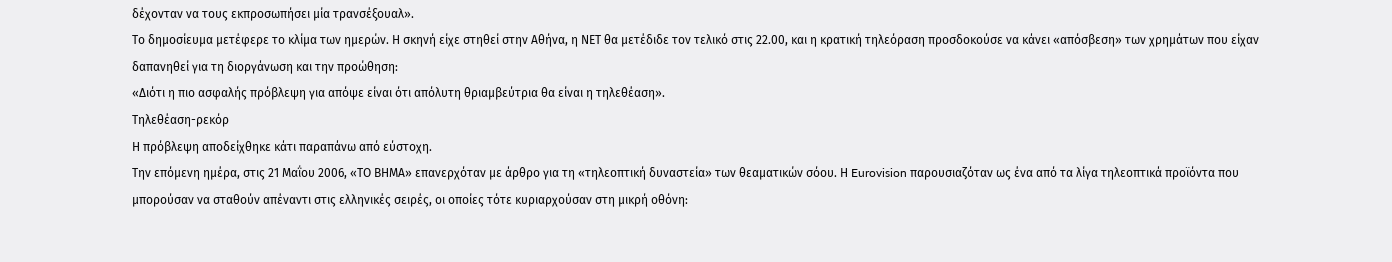δέχονταν να τους εκπροσωπήσει μία τρανσέξουαλ».
Το δημοσίευμα μετέφερε το κλίμα των ημερών. Η σκηνή είχε στηθεί στην Αθήνα, η ΝΕΤ θα μετέδιδε τον τελικό στις 22.00, και η κρατική τηλεόραση προσδοκούσε να κάνει «απόσβεση» των χρημάτων που είχαν δαπανηθεί για τη διοργάνωση και την προώθηση:
«Διότι η πιο ασφαλής πρόβλεψη για απόψε είναι ότι απόλυτη θριαμβεύτρια θα είναι η τηλεθέαση».
Τηλεθέαση-ρεκόρ
Η πρόβλεψη αποδείχθηκε κάτι παραπάνω από εύστοχη.
Την επόμενη ημέρα, στις 21 Μαΐου 2006, «ΤΟ ΒΗΜΑ» επανερχόταν με άρθρο για τη «τηλεοπτική δυναστεία» των θεαματικών σόου. Η Eurovision παρουσιαζόταν ως ένα από τα λίγα τηλεοπτικά προϊόντα που μπορούσαν να σταθούν απέναντι στις ελληνικές σειρές, οι οποίες τότε κυριαρχούσαν στη μικρή οθόνη: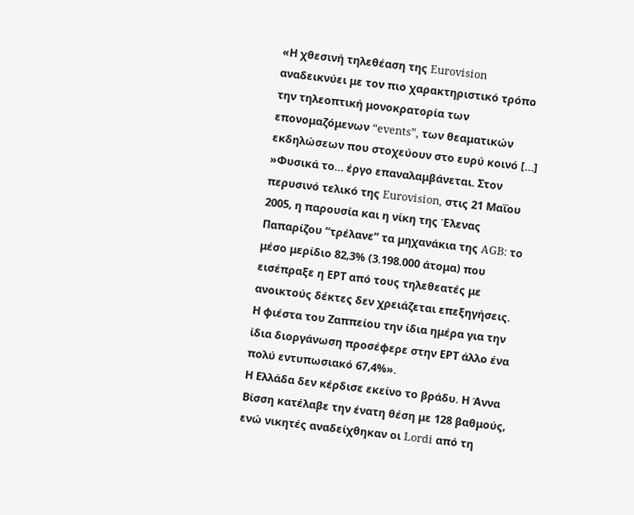«Η χθεσινή τηλεθέαση της Eurovision αναδεικνύει με τον πιο χαρακτηριστικό τρόπο την τηλεοπτική μονοκρατορία των επονομαζόμενων “events”, των θεαματικών εκδηλώσεων που στοχεύουν στο ευρύ κοινό […]
»Φυσικά το… έργο επαναλαμβάνεται. Στον περυσινό τελικό της Eurovision, στις 21 Μαΐου 2005, η παρουσία και η νίκη της Έλενας Παπαρίζου “τρέλανε” τα μηχανάκια της AGB: το μέσο μερίδιο 82,3% (3.198.000 άτομα) που εισέπραξε η ΕΡΤ από τους τηλεθεατές με ανοικτούς δέκτες δεν χρειάζεται επεξηγήσεις. Η φιέστα του Ζαππείου την ίδια ημέρα για την ίδια διοργάνωση προσέφερε στην ΕΡΤ άλλο ένα πολύ εντυπωσιακό 67,4%».
Η Ελλάδα δεν κέρδισε εκείνο το βράδυ. Η Άννα Βίσση κατέλαβε την ένατη θέση με 128 βαθμούς, ενώ νικητές αναδείχθηκαν οι Lordi από τη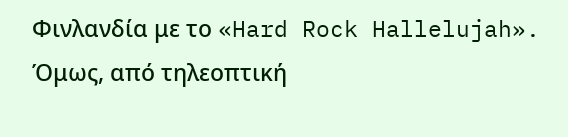Φινλανδία με το «Hard Rock Hallelujah». Όμως, από τηλεοπτική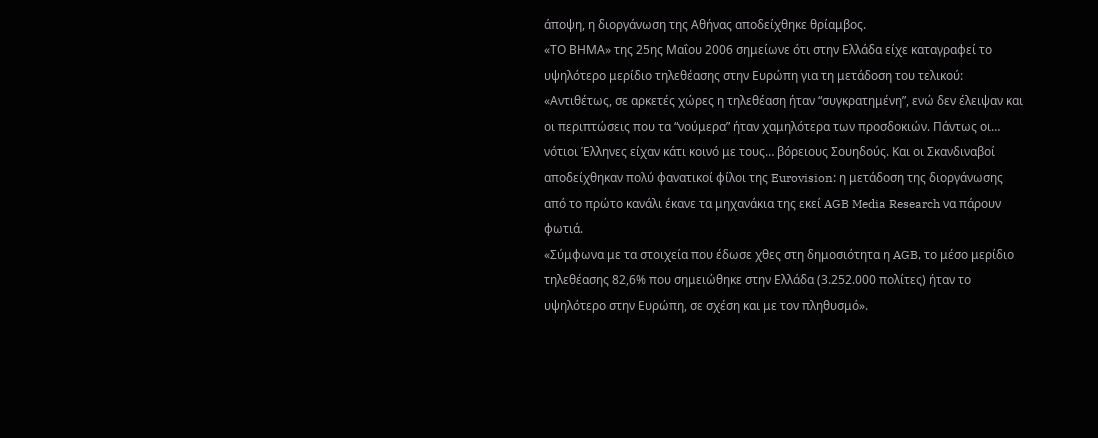άποψη, η διοργάνωση της Αθήνας αποδείχθηκε θρίαμβος.
«ΤΟ ΒΗΜΑ» της 25ης Μαΐου 2006 σημείωνε ότι στην Ελλάδα είχε καταγραφεί το υψηλότερο μερίδιο τηλεθέασης στην Ευρώπη για τη μετάδοση του τελικού:
«Αντιθέτως, σε αρκετές χώρες η τηλεθέαση ήταν “συγκρατημένη”, ενώ δεν έλειψαν και οι περιπτώσεις που τα “νούμερα” ήταν χαμηλότερα των προσδοκιών. Πάντως οι… νότιοι Έλληνες είχαν κάτι κοινό με τους… βόρειους Σουηδούς. Και οι Σκανδιναβοί αποδείχθηκαν πολύ φανατικοί φίλοι της Eurovision: η μετάδοση της διοργάνωσης από το πρώτο κανάλι έκανε τα μηχανάκια της εκεί AGB Media Research να πάρουν φωτιά.
«Σύμφωνα με τα στοιχεία που έδωσε χθες στη δημοσιότητα η AGB, το μέσο μερίδιο τηλεθέασης 82,6% που σημειώθηκε στην Ελλάδα (3.252.000 πολίτες) ήταν το υψηλότερο στην Ευρώπη, σε σχέση και με τον πληθυσμό».